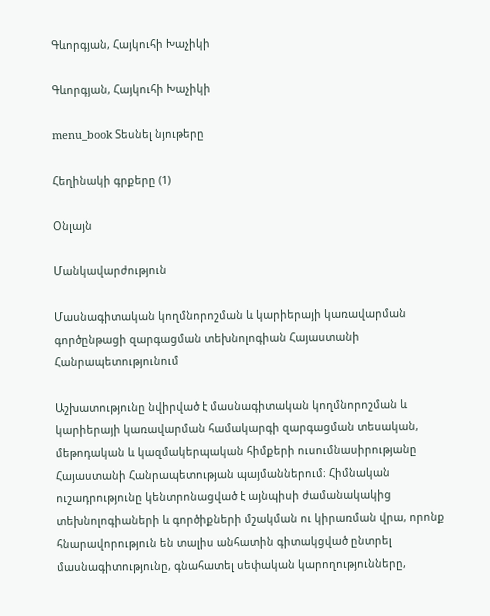Գևորգյան, Հայկուհի Խաչիկի

Գևորգյան, Հայկուհի Խաչիկի

menu_book Տեսնել նյութերը

Հեղինակի գրքերը (1)

Օնլայն

Մանկավարժություն

Մասնագիտական կողմնորոշման և կարիերայի կառավարման գործընթացի զարգացման տեխնոլոգիան Հայաստանի Հանրապետությունում

Աշխատությունը նվիրված է մասնագիտական կողմնորոշման և կարիերայի կառավարման համակարգի զարգացման տեսական, մեթոդական և կազմակերպական հիմքերի ուսումնասիրությանը Հայաստանի Հանրապետության պայմաններում։ Հիմնական ուշադրությունը կենտրոնացված է այնպիսի ժամանակակից տեխնոլոգիաների և գործիքների մշակման ու կիրառման վրա, որոնք հնարավորություն են տալիս անհատին գիտակցված ընտրել մասնագիտությունը, գնահատել սեփական կարողությունները,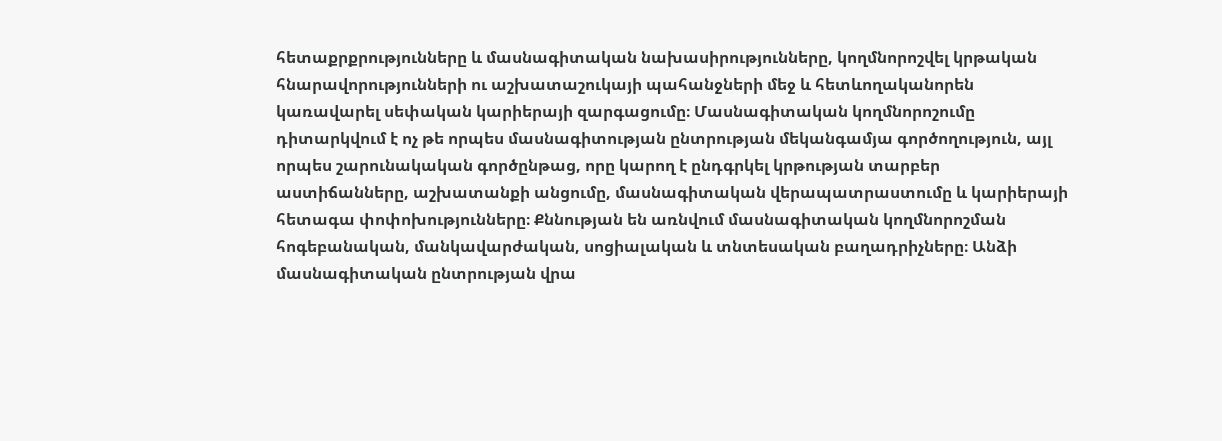հետաքրքրությունները և մասնագիտական նախասիրությունները, կողմնորոշվել կրթական հնարավորությունների ու աշխատաշուկայի պահանջների մեջ և հետևողականորեն կառավարել սեփական կարիերայի զարգացումը։ Մասնագիտական կողմնորոշումը դիտարկվում է ոչ թե որպես մասնագիտության ընտրության մեկանգամյա գործողություն, այլ որպես շարունակական գործընթաց, որը կարող է ընդգրկել կրթության տարբեր աստիճանները, աշխատանքի անցումը, մասնագիտական վերապատրաստումը և կարիերայի հետագա փոփոխությունները։ Քննության են առնվում մասնագիտական կողմնորոշման հոգեբանական, մանկավարժական, սոցիալական և տնտեսական բաղադրիչները։ Անձի մասնագիտական ընտրության վրա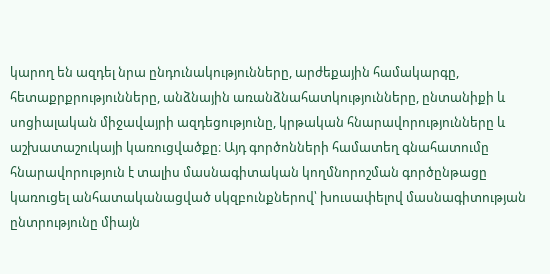կարող են ազդել նրա ընդունակությունները, արժեքային համակարգը, հետաքրքրությունները, անձնային առանձնահատկությունները, ընտանիքի և սոցիալական միջավայրի ազդեցությունը, կրթական հնարավորությունները և աշխատաշուկայի կառուցվածքը։ Այդ գործոնների համատեղ գնահատումը հնարավորություն է տալիս մասնագիտական կողմնորոշման գործընթացը կառուցել անհատականացված սկզբունքներով՝ խուսափելով մասնագիտության ընտրությունը միայն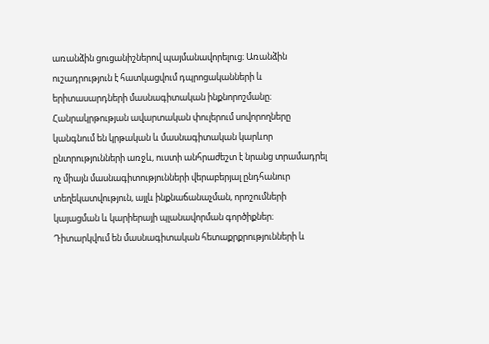առանձին ցուցանիշներով պայմանավորելուց։ Առանձին ուշադրություն է հատկացվում դպրոցականների և երիտասարդների մասնագիտական ինքնորոշմանը։ Հանրակրթության ավարտական փուլերում սովորողները կանգնում են կրթական և մասնագիտական կարևոր ընտրությունների առջև, ուստի անհրաժեշտ է նրանց տրամադրել ոչ միայն մասնագիտությունների վերաբերյալ ընդհանուր տեղեկատվություն, այլև ինքնաճանաչման, որոշումների կայացման և կարիերայի պլանավորման գործիքներ։ Դիտարկվում են մասնագիտական հետաքրքրությունների և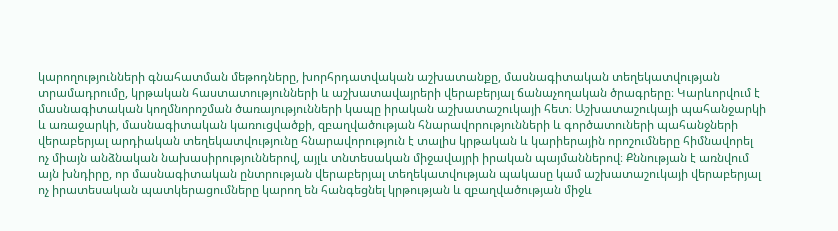կարողությունների գնահատման մեթոդները, խորհրդատվական աշխատանքը, մասնագիտական տեղեկատվության տրամադրումը, կրթական հաստատությունների և աշխատավայրերի վերաբերյալ ճանաչողական ծրագրերը։ Կարևորվում է մասնագիտական կողմնորոշման ծառայությունների կապը իրական աշխատաշուկայի հետ։ Աշխատաշուկայի պահանջարկի և առաջարկի, մասնագիտական կառուցվածքի, զբաղվածության հնարավորությունների և գործատուների պահանջների վերաբերյալ արդիական տեղեկատվությունը հնարավորություն է տալիս կրթական և կարիերային որոշումները հիմնավորել ոչ միայն անձնական նախասիրություններով, այլև տնտեսական միջավայրի իրական պայմաններով։ Քննության է առնվում այն խնդիրը, որ մասնագիտական ընտրության վերաբերյալ տեղեկատվության պակասը կամ աշխատաշուկայի վերաբերյալ ոչ իրատեսական պատկերացումները կարող են հանգեցնել կրթության և զբաղվածության միջև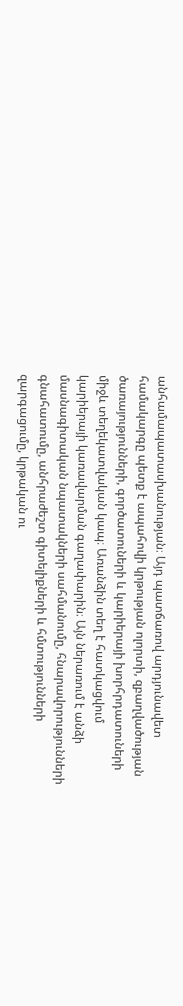անհամապատասխանության։ Այդ պատճառով արդյունավետ համակարգը պետք է ապահովի կրթության ոլորտի, զբաղվածության ծառայությունների, գործատուների և կարիերայի խորհրդատուների միջև տեղեկատվական կապ։ Առանձին տեղ է հատկացվում կարիերայի կառավարման գաղափարին։ Այն ներառում է անձի մասնագիտական նպատակների սահմանումը, հնարավորությունների գնահատումը, անհրաժեշտ գիտելիքների և հմտությունների զարգացումը, կրթական ու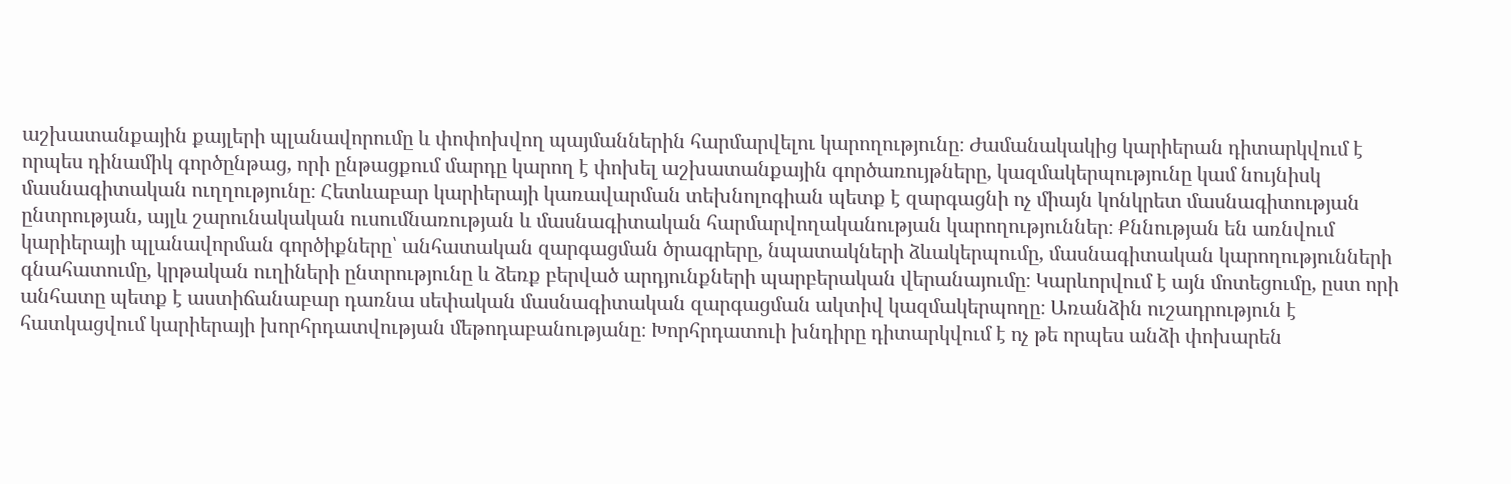աշխատանքային քայլերի պլանավորումը և փոփոխվող պայմաններին հարմարվելու կարողությունը։ Ժամանակակից կարիերան դիտարկվում է որպես դինամիկ գործընթաց, որի ընթացքում մարդը կարող է փոխել աշխատանքային գործառույթները, կազմակերպությունը կամ նույնիսկ մասնագիտական ուղղությունը։ Հետևաբար կարիերայի կառավարման տեխնոլոգիան պետք է զարգացնի ոչ միայն կոնկրետ մասնագիտության ընտրության, այլև շարունակական ուսումնառության և մասնագիտական հարմարվողականության կարողություններ։ Քննության են առնվում կարիերայի պլանավորման գործիքները՝ անհատական զարգացման ծրագրերը, նպատակների ձևակերպումը, մասնագիտական կարողությունների գնահատումը, կրթական ուղիների ընտրությունը և ձեռք բերված արդյունքների պարբերական վերանայումը։ Կարևորվում է այն մոտեցումը, ըստ որի անհատը պետք է աստիճանաբար դառնա սեփական մասնագիտական զարգացման ակտիվ կազմակերպողը։ Առանձին ուշադրություն է հատկացվում կարիերայի խորհրդատվության մեթոդաբանությանը։ Խորհրդատուի խնդիրը դիտարկվում է ոչ թե որպես անձի փոխարեն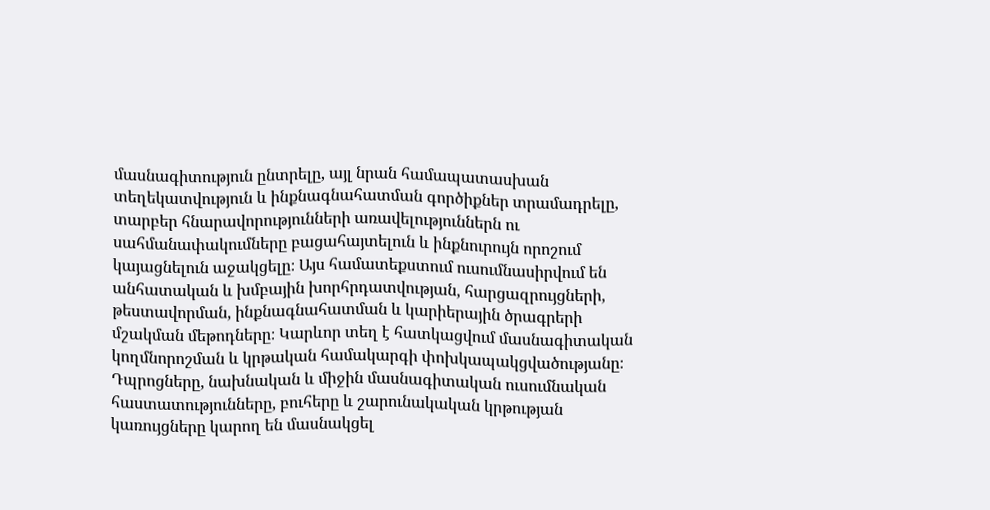մասնագիտություն ընտրելը, այլ նրան համապատասխան տեղեկատվություն և ինքնագնահատման գործիքներ տրամադրելը, տարբեր հնարավորությունների առավելություններն ու սահմանափակումները բացահայտելուն և ինքնուրույն որոշում կայացնելուն աջակցելը։ Այս համատեքստում ուսումնասիրվում են անհատական և խմբային խորհրդատվության, հարցազրույցների, թեստավորման, ինքնագնահատման և կարիերային ծրագրերի մշակման մեթոդները։ Կարևոր տեղ է հատկացվում մասնագիտական կողմնորոշման և կրթական համակարգի փոխկապակցվածությանը։ Դպրոցները, նախնական և միջին մասնագիտական ուսումնական հաստատությունները, բուհերը և շարունակական կրթության կառույցները կարող են մասնակցել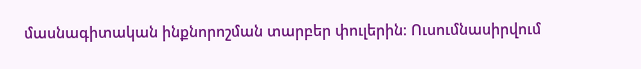մասնագիտական ինքնորոշման տարբեր փուլերին։ Ուսումնասիրվում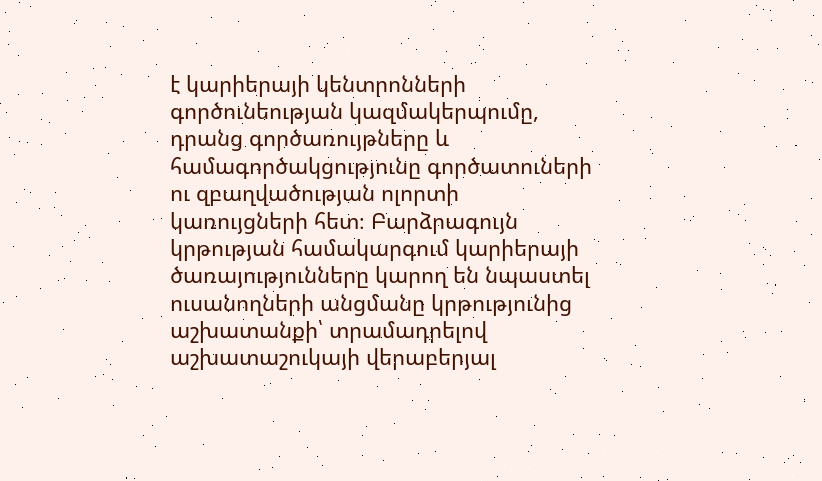է կարիերայի կենտրոնների գործունեության կազմակերպումը, դրանց գործառույթները և համագործակցությունը գործատուների ու զբաղվածության ոլորտի կառույցների հետ։ Բարձրագույն կրթության համակարգում կարիերայի ծառայությունները կարող են նպաստել ուսանողների անցմանը կրթությունից աշխատանքի՝ տրամադրելով աշխատաշուկայի վերաբերյալ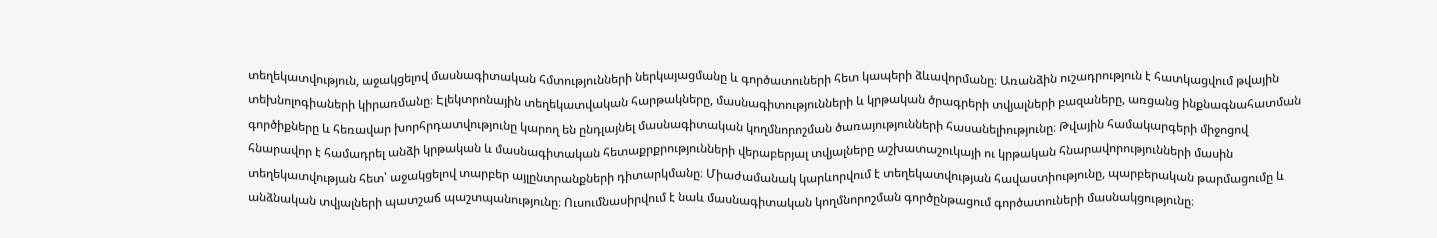տեղեկատվություն, աջակցելով մասնագիտական հմտությունների ներկայացմանը և գործատուների հետ կապերի ձևավորմանը։ Առանձին ուշադրություն է հատկացվում թվային տեխնոլոգիաների կիրառմանը։ Էլեկտրոնային տեղեկատվական հարթակները, մասնագիտությունների և կրթական ծրագրերի տվյալների բազաները, առցանց ինքնագնահատման գործիքները և հեռավար խորհրդատվությունը կարող են ընդլայնել մասնագիտական կողմնորոշման ծառայությունների հասանելիությունը։ Թվային համակարգերի միջոցով հնարավոր է համադրել անձի կրթական և մասնագիտական հետաքրքրությունների վերաբերյալ տվյալները աշխատաշուկայի ու կրթական հնարավորությունների մասին տեղեկատվության հետ՝ աջակցելով տարբեր այլընտրանքների դիտարկմանը։ Միաժամանակ կարևորվում է տեղեկատվության հավաստիությունը, պարբերական թարմացումը և անձնական տվյալների պատշաճ պաշտպանությունը։ Ուսումնասիրվում է նաև մասնագիտական կողմնորոշման գործընթացում գործատուների մասնակցությունը։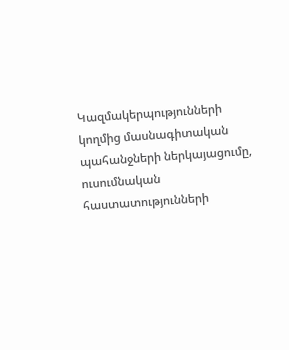Կազմակերպությունների կողմից մասնագիտական պահանջների ներկայացումը, ուսումնական հաստատությունների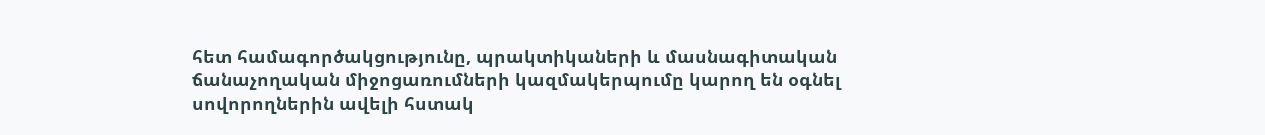հետ համագործակցությունը, պրակտիկաների և մասնագիտական ճանաչողական միջոցառումների կազմակերպումը կարող են օգնել սովորողներին ավելի հստակ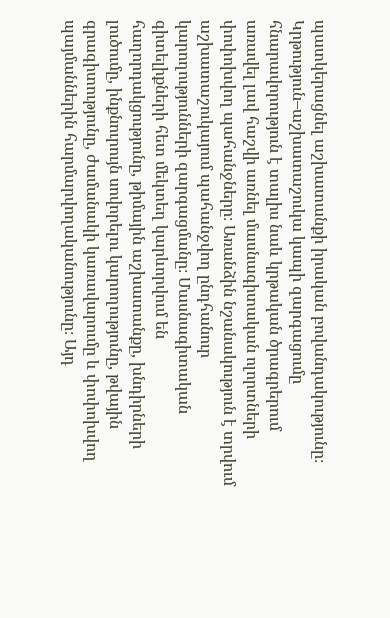պատկերացնել աշխատանքի իրական բովանդակությունը։ Կրթություն–աշխատաշուկա կապի զարգացումը հնարավորություն է տալիս նաև կրթական ծրագրերում առավել լավ հաշվի առնել մասնագիտական ոլորտների փոփոխվող պահանջները։ Առանձին նշանակություն է տրվում աշխատաշուկայում պահանջվող ընդհանուր կարողությունների զարգացմանը։ Մասնագիտական գիտելիքների հետ մեկտեղ կարևորվում են հաղորդակցությունը, թիմային աշխատանքը, խնդիրների լուծումը, ինքնուրույն սովորելու կարողությունը, թվային գրագիտությունը, ժամանակի կառավարումը և փոփոխվող պայմաններին հարմարվողականությունը։ Այդ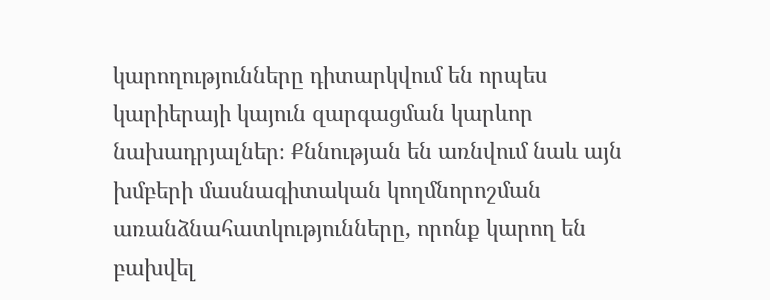կարողությունները դիտարկվում են որպես կարիերայի կայուն զարգացման կարևոր նախադրյալներ։ Քննության են առնվում նաև այն խմբերի մասնագիտական կողմնորոշման առանձնահատկությունները, որոնք կարող են բախվել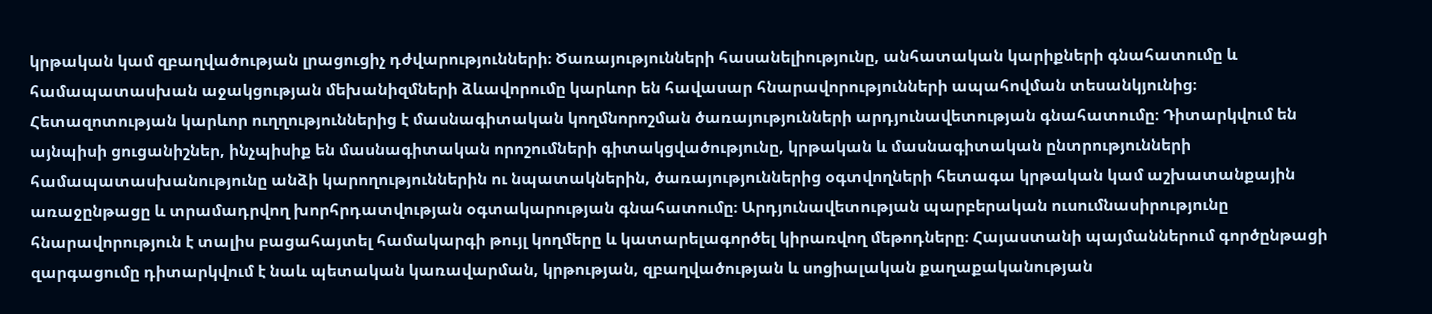կրթական կամ զբաղվածության լրացուցիչ դժվարությունների։ Ծառայությունների հասանելիությունը, անհատական կարիքների գնահատումը և համապատասխան աջակցության մեխանիզմների ձևավորումը կարևոր են հավասար հնարավորությունների ապահովման տեսանկյունից։ Հետազոտության կարևոր ուղղություններից է մասնագիտական կողմնորոշման ծառայությունների արդյունավետության գնահատումը։ Դիտարկվում են այնպիսի ցուցանիշներ, ինչպիսիք են մասնագիտական որոշումների գիտակցվածությունը, կրթական և մասնագիտական ընտրությունների համապատասխանությունը անձի կարողություններին ու նպատակներին, ծառայություններից օգտվողների հետագա կրթական կամ աշխատանքային առաջընթացը և տրամադրվող խորհրդատվության օգտակարության գնահատումը։ Արդյունավետության պարբերական ուսումնասիրությունը հնարավորություն է տալիս բացահայտել համակարգի թույլ կողմերը և կատարելագործել կիրառվող մեթոդները։ Հայաստանի պայմաններում գործընթացի զարգացումը դիտարկվում է նաև պետական կառավարման, կրթության, զբաղվածության և սոցիալական քաղաքականության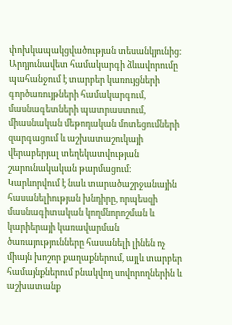փոխկապակցվածության տեսանկյունից։ Արդյունավետ համակարգի ձևավորումը պահանջում է տարբեր կառույցների գործառույթների համակարգում, մասնագետների պատրաստում, միասնական մեթոդական մոտեցումների զարգացում և աշխատաշուկայի վերաբերյալ տեղեկատվության շարունակական թարմացում։ Կարևորվում է նաև տարածաշրջանային հասանելիության խնդիրը, որպեսզի մասնագիտական կողմնորոշման և կարիերայի կառավարման ծառայությունները հասանելի լինեն ոչ միայն խոշոր քաղաքներում, այլև տարբեր համայնքներում բնակվող սովորողներին և աշխատանք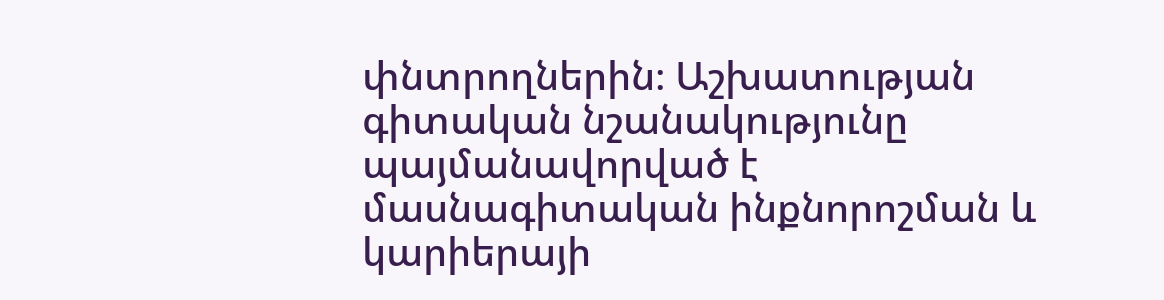փնտրողներին։ Աշխատության գիտական նշանակությունը պայմանավորված է մասնագիտական ինքնորոշման և կարիերայի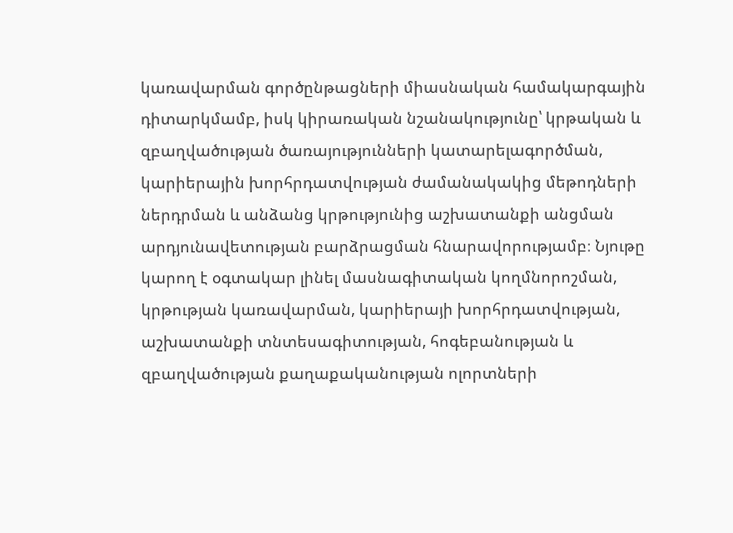կառավարման գործընթացների միասնական համակարգային դիտարկմամբ, իսկ կիրառական նշանակությունը՝ կրթական և զբաղվածության ծառայությունների կատարելագործման, կարիերային խորհրդատվության ժամանակակից մեթոդների ներդրման և անձանց կրթությունից աշխատանքի անցման արդյունավետության բարձրացման հնարավորությամբ։ Նյութը կարող է օգտակար լինել մասնագիտական կողմնորոշման, կրթության կառավարման, կարիերայի խորհրդատվության, աշխատանքի տնտեսագիտության, հոգեբանության և զբաղվածության քաղաքականության ոլորտների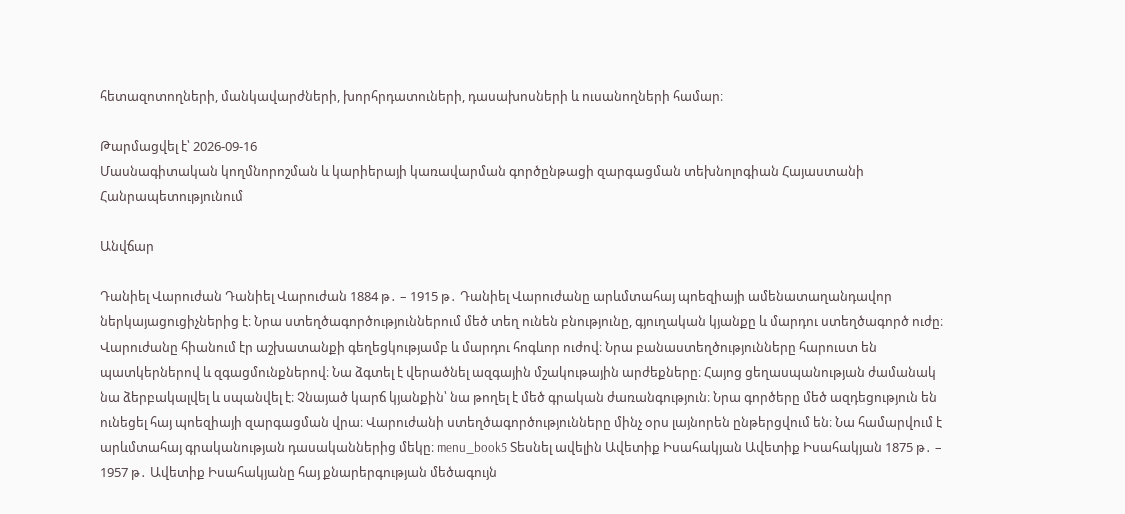հետազոտողների, մանկավարժների, խորհրդատուների, դասախոսների և ուսանողների համար։

Թարմացվել է՝ 2026-09-16
Մասնագիտական կողմնորոշման և կարիերայի կառավարման գործընթացի զարգացման տեխնոլոգիան Հայաստանի Հանրապետությունում

Անվճար

Դանիել Վարուժան Դանիել Վարուժան 1884 թ․ – 1915 թ․ Դանիել Վարուժանը արևմտահայ պոեզիայի ամենատաղանդավոր ներկայացուցիչներից է։ Նրա ստեղծագործություններում մեծ տեղ ունեն բնությունը, գյուղական կյանքը և մարդու ստեղծագործ ուժը։ Վարուժանը հիանում էր աշխատանքի գեղեցկությամբ և մարդու հոգևոր ուժով։ Նրա բանաստեղծությունները հարուստ են պատկերներով և զգացմունքներով։ Նա ձգտել է վերածնել ազգային մշակութային արժեքները։ Հայոց ցեղասպանության ժամանակ նա ձերբակալվել և սպանվել է։ Չնայած կարճ կյանքին՝ նա թողել է մեծ գրական ժառանգություն։ Նրա գործերը մեծ ազդեցություն են ունեցել հայ պոեզիայի զարգացման վրա։ Վարուժանի ստեղծագործությունները մինչ օրս լայնորեն ընթերցվում են։ Նա համարվում է արևմտահայ գրականության դասականներից մեկը։ menu_book5 Տեսնել ավելին Ավետիք Իսահակյան Ավետիք Իսահակյան 1875 թ․ – 1957 թ․ Ավետիք Իսահակյանը հայ քնարերգության մեծագույն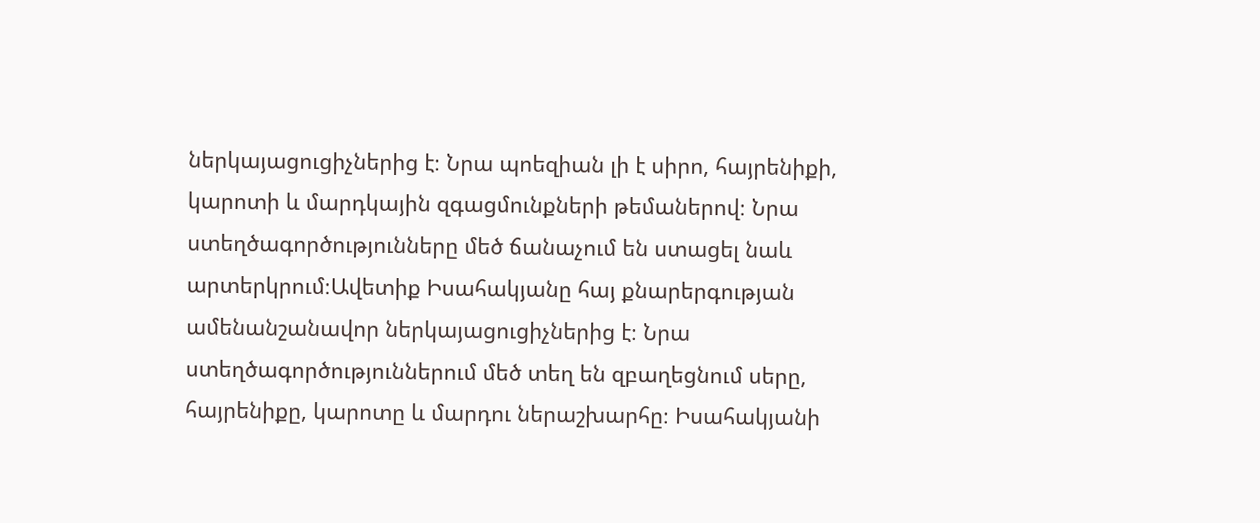ներկայացուցիչներից է։ Նրա պոեզիան լի է սիրո, հայրենիքի, կարոտի և մարդկային զգացմունքների թեմաներով։ Նրա ստեղծագործությունները մեծ ճանաչում են ստացել նաև արտերկրում։Ավետիք Իսահակյանը հայ քնարերգության ամենանշանավոր ներկայացուցիչներից է։ Նրա ստեղծագործություններում մեծ տեղ են զբաղեցնում սերը, հայրենիքը, կարոտը և մարդու ներաշխարհը։ Իսահակյանի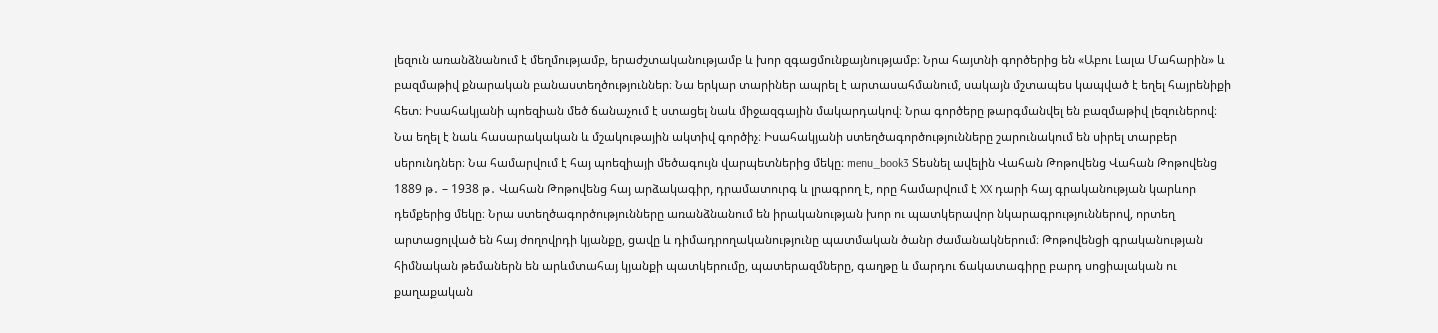լեզուն առանձնանում է մեղմությամբ, երաժշտականությամբ և խոր զգացմունքայնությամբ։ Նրա հայտնի գործերից են «Աբու Լալա Մահարին» և բազմաթիվ քնարական բանաստեղծություններ։ Նա երկար տարիներ ապրել է արտասահմանում, սակայն մշտապես կապված է եղել հայրենիքի հետ։ Իսահակյանի պոեզիան մեծ ճանաչում է ստացել նաև միջազգային մակարդակով։ Նրա գործերը թարգմանվել են բազմաթիվ լեզուներով։ Նա եղել է նաև հասարակական և մշակութային ակտիվ գործիչ։ Իսահակյանի ստեղծագործությունները շարունակում են սիրել տարբեր սերունդներ։ Նա համարվում է հայ պոեզիայի մեծագույն վարպետներից մեկը։ menu_book3 Տեսնել ավելին Վահան Թոթովենց Վահան Թոթովենց 1889 թ․ – 1938 թ․ Վահան Թոթովենց հայ արձակագիր, դրամատուրգ և լրագրող է, որը համարվում է XX դարի հայ գրականության կարևոր դեմքերից մեկը։ Նրա ստեղծագործությունները առանձնանում են իրականության խոր ու պատկերավոր նկարագրություններով, որտեղ արտացոլված են հայ ժողովրդի կյանքը, ցավը և դիմադրողականությունը պատմական ծանր ժամանակներում։ Թոթովենցի գրականության հիմնական թեմաներն են արևմտահայ կյանքի պատկերումը, պատերազմները, գաղթը և մարդու ճակատագիրը բարդ սոցիալական ու քաղաքական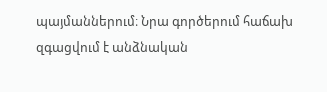պայմաններում։ Նրա գործերում հաճախ զգացվում է անձնական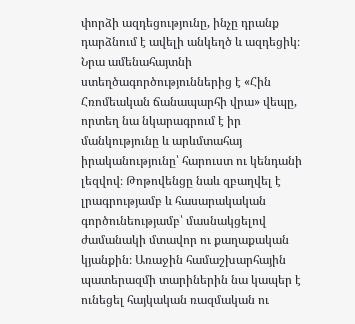փորձի ազդեցությունը, ինչը դրանք դարձնում է ավելի անկեղծ և ազդեցիկ։ Նրա ամենահայտնի ստեղծագործություններից է «Հին Հռոմեական ճանապարհի վրա» վեպը, որտեղ նա նկարագրում է իր մանկությունը և արևմտահայ իրականությունը՝ հարուստ ու կենդանի լեզվով։ Թոթովենցը նաև զբաղվել է լրագրությամբ և հասարակական գործունեությամբ՝ մասնակցելով ժամանակի մտավոր ու քաղաքական կյանքին։ Առաջին համաշխարհային պատերազմի տարիներին նա կապեր է ունեցել հայկական ռազմական ու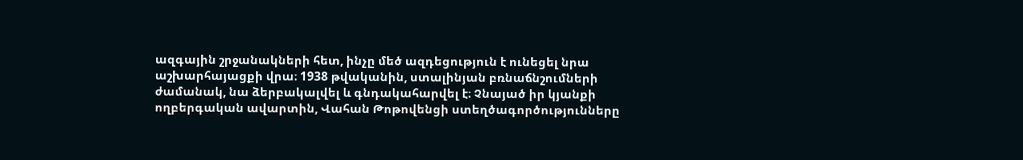ազգային շրջանակների հետ, ինչը մեծ ազդեցություն է ունեցել նրա աշխարհայացքի վրա։ 1938 թվականին, ստալինյան բռնաճնշումների ժամանակ, նա ձերբակալվել և գնդակահարվել է։ Չնայած իր կյանքի ողբերգական ավարտին, Վահան Թոթովենցի ստեղծագործությունները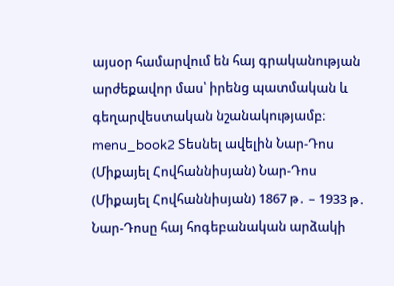այսօր համարվում են հայ գրականության արժեքավոր մաս՝ իրենց պատմական և գեղարվեստական նշանակությամբ։ menu_book2 Տեսնել ավելին Նար-Դոս (Միքայել Հովհաննիսյան) Նար-Դոս (Միքայել Հովհաննիսյան) 1867 թ․ – 1933 թ․ Նար-Դոսը հայ հոգեբանական արձակի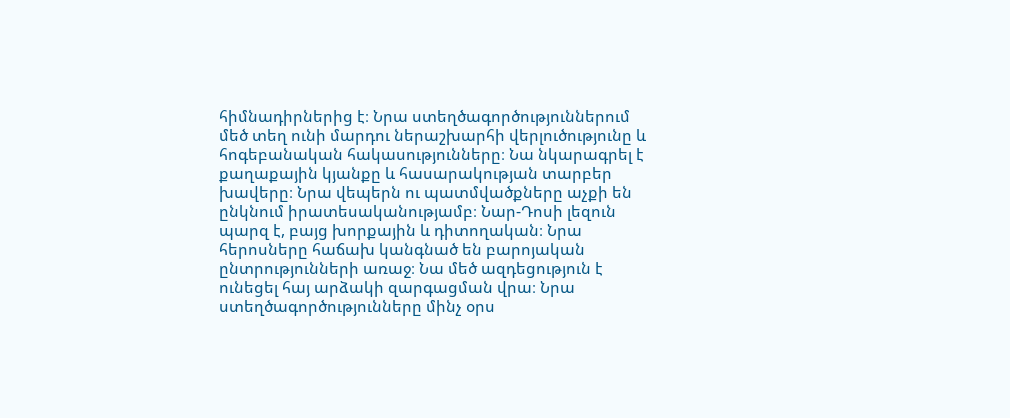հիմնադիրներից է։ Նրա ստեղծագործություններում մեծ տեղ ունի մարդու ներաշխարհի վերլուծությունը և հոգեբանական հակասությունները։ Նա նկարագրել է քաղաքային կյանքը և հասարակության տարբեր խավերը։ Նրա վեպերն ու պատմվածքները աչքի են ընկնում իրատեսականությամբ։ Նար-Դոսի լեզուն պարզ է, բայց խորքային և դիտողական։ Նրա հերոսները հաճախ կանգնած են բարոյական ընտրությունների առաջ։ Նա մեծ ազդեցություն է ունեցել հայ արձակի զարգացման վրա։ Նրա ստեղծագործությունները մինչ օրս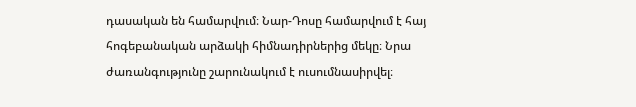դասական են համարվում։ Նար-Դոսը համարվում է հայ հոգեբանական արձակի հիմնադիրներից մեկը։ Նրա ժառանգությունը շարունակում է ուսումնասիրվել։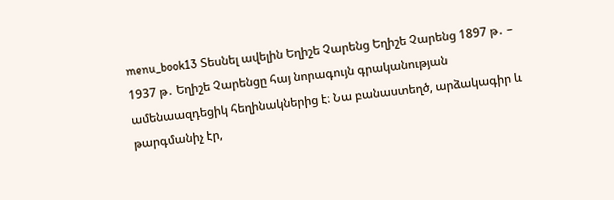menu_book13 Տեսնել ավելին Եղիշե Չարենց Եղիշե Չարենց 1897 թ․ – 1937 թ․ Եղիշե Չարենցը հայ նորագույն գրականության ամենաազդեցիկ հեղինակներից է։ Նա բանաստեղծ, արձակագիր և թարգմանիչ էր,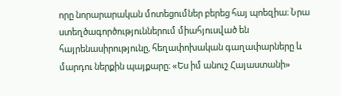որը նորարարական մոտեցումներ բերեց հայ պոեզիա։ Նրա ստեղծագործություններում միահյուսված են հայրենասիրությունը, հեղափոխական գաղափարները և մարդու ներքին պայքարը։ «Ես իմ անուշ Հայաստանի»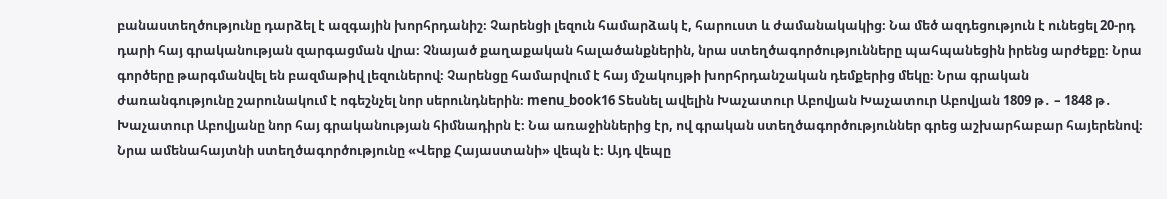բանաստեղծությունը դարձել է ազգային խորհրդանիշ։ Չարենցի լեզուն համարձակ է, հարուստ և ժամանակակից։ Նա մեծ ազդեցություն է ունեցել 20-րդ դարի հայ գրականության զարգացման վրա։ Չնայած քաղաքական հալածանքներին, նրա ստեղծագործությունները պահպանեցին իրենց արժեքը։ Նրա գործերը թարգմանվել են բազմաթիվ լեզուներով։ Չարենցը համարվում է հայ մշակույթի խորհրդանշական դեմքերից մեկը։ Նրա գրական ժառանգությունը շարունակում է ոգեշնչել նոր սերունդներին։ menu_book16 Տեսնել ավելին Խաչատուր Աբովյան Խաչատուր Աբովյան 1809 թ․ – 1848 թ․ Խաչատուր Աբովյանը նոր հայ գրականության հիմնադիրն է։ Նա առաջիններից էր, ով գրական ստեղծագործություններ գրեց աշխարհաբար հայերենով։ Նրա ամենահայտնի ստեղծագործությունը «Վերք Հայաստանի» վեպն է։ Այդ վեպը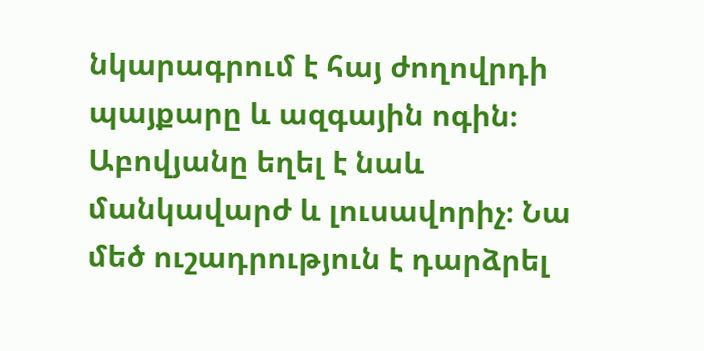նկարագրում է հայ ժողովրդի պայքարը և ազգային ոգին։ Աբովյանը եղել է նաև մանկավարժ և լուսավորիչ։ Նա մեծ ուշադրություն է դարձրել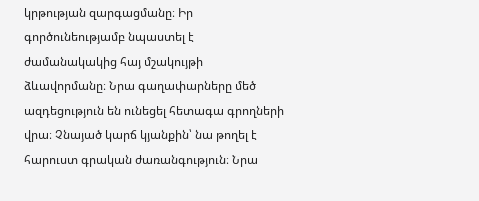կրթության զարգացմանը։ Իր գործունեությամբ նպաստել է ժամանակակից հայ մշակույթի ձևավորմանը։ Նրա գաղափարները մեծ ազդեցություն են ունեցել հետագա գրողների վրա։ Չնայած կարճ կյանքին՝ նա թողել է հարուստ գրական ժառանգություն։ Նրա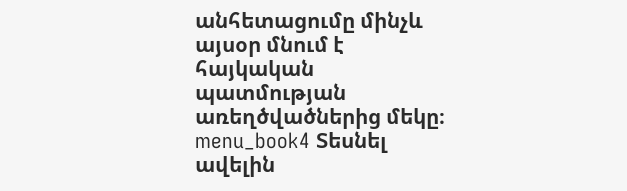անհետացումը մինչև այսօր մնում է հայկական պատմության առեղծվածներից մեկը։ menu_book4 Տեսնել ավելին